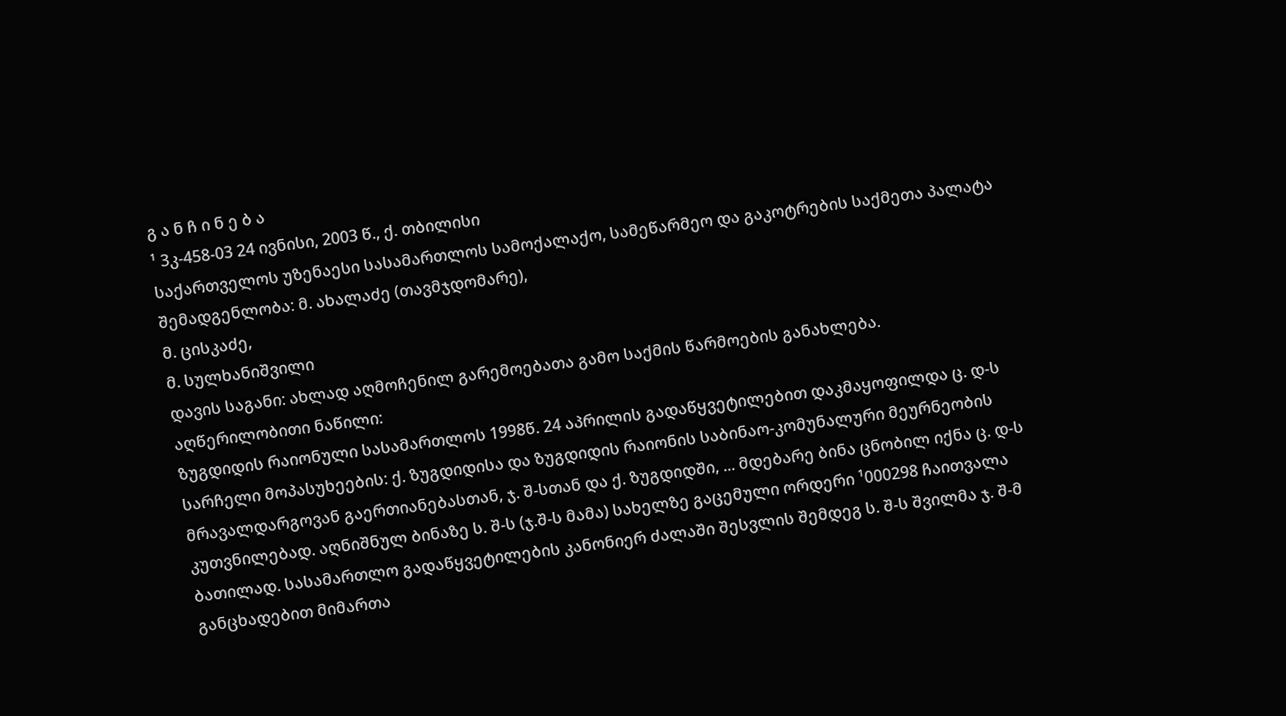გ ა ნ ჩ ი ნ ე ბ ა
¹ 3კ-458-03 24 ივნისი, 2003 წ., ქ. თბილისი
საქართველოს უზენაესი სასამართლოს სამოქალაქო, სამეწარმეო და გაკოტრების საქმეთა პალატა
შემადგენლობა: მ. ახალაძე (თავმჯდომარე),
მ. ცისკაძე,
მ. სულხანიშვილი
დავის საგანი: ახლად აღმოჩენილ გარემოებათა გამო საქმის წარმოების განახლება.
აღწერილობითი ნაწილი:
ზუგდიდის რაიონული სასამართლოს 1998წ. 24 აპრილის გადაწყვეტილებით დაკმაყოფილდა ც. დ-ს სარჩელი მოპასუხეების: ქ. ზუგდიდისა და ზუგდიდის რაიონის საბინაო-კომუნალური მეურნეობის მრავალდარგოვან გაერთიანებასთან, ჯ. შ-სთან და ქ. ზუგდიდში, ... მდებარე ბინა ცნობილ იქნა ც. დ-ს კუთვნილებად. აღნიშნულ ბინაზე ს. შ-ს (ჯ.შ-ს მამა) სახელზე გაცემული ორდერი ¹000298 ჩაითვალა ბათილად. სასამართლო გადაწყვეტილების კანონიერ ძალაში შესვლის შემდეგ ს. შ-ს შვილმა ჯ. შ-მ განცხადებით მიმართა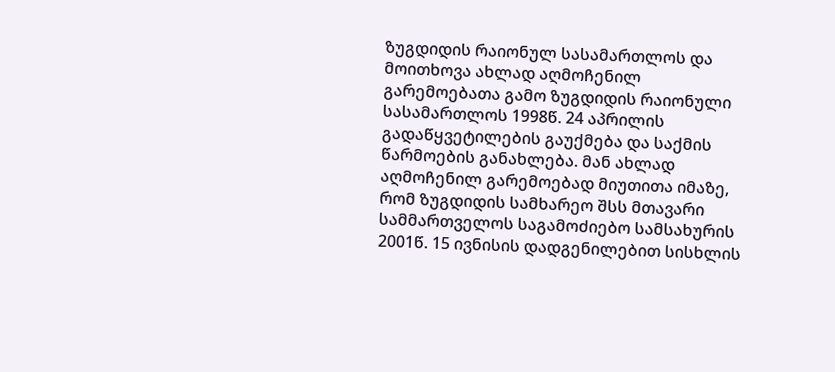ზუგდიდის რაიონულ სასამართლოს და მოითხოვა ახლად აღმოჩენილ გარემოებათა გამო ზუგდიდის რაიონული სასამართლოს 1998წ. 24 აპრილის გადაწყვეტილების გაუქმება და საქმის წარმოების განახლება. მან ახლად აღმოჩენილ გარემოებად მიუთითა იმაზე, რომ ზუგდიდის სამხარეო შსს მთავარი სამმართველოს საგამოძიებო სამსახურის 2001წ. 15 ივნისის დადგენილებით სისხლის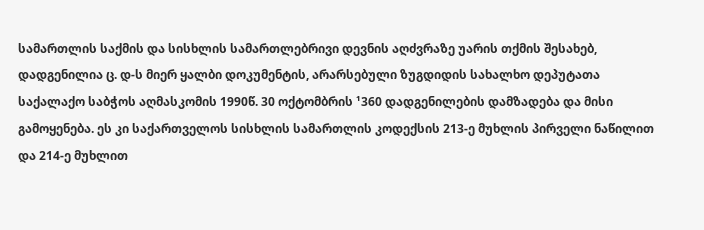სამართლის საქმის და სისხლის სამართლებრივი დევნის აღძვრაზე უარის თქმის შესახებ, დადგენილია ც. დ-ს მიერ ყალბი დოკუმენტის, არარსებული ზუგდიდის სახალხო დეპუტათა საქალაქო საბჭოს აღმასკომის 1990წ. 30 ოქტომბრის ¹360 დადგენილების დამზადება და მისი გამოყენება. ეს კი საქართველოს სისხლის სამართლის კოდექსის 213-ე მუხლის პირველი ნაწილით და 214-ე მუხლით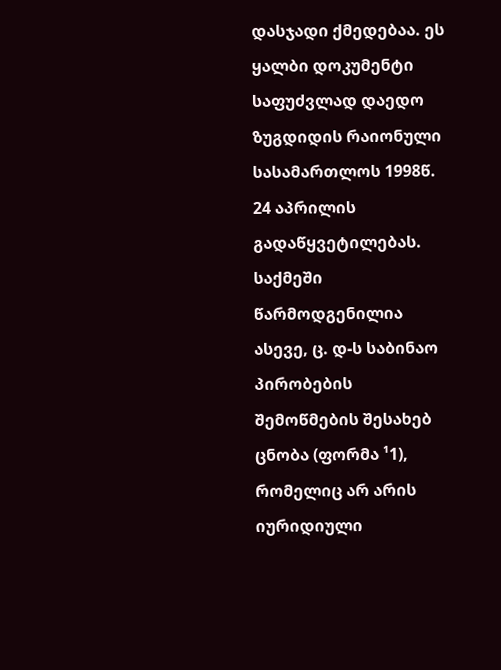დასჯადი ქმედებაა. ეს ყალბი დოკუმენტი საფუძვლად დაედო ზუგდიდის რაიონული სასამართლოს 1998წ. 24 აპრილის გადაწყვეტილებას. საქმეში წარმოდგენილია ასევე, ც. დ-ს საბინაო პირობების შემოწმების შესახებ ცნობა (ფორმა ¹1), რომელიც არ არის იურიდიული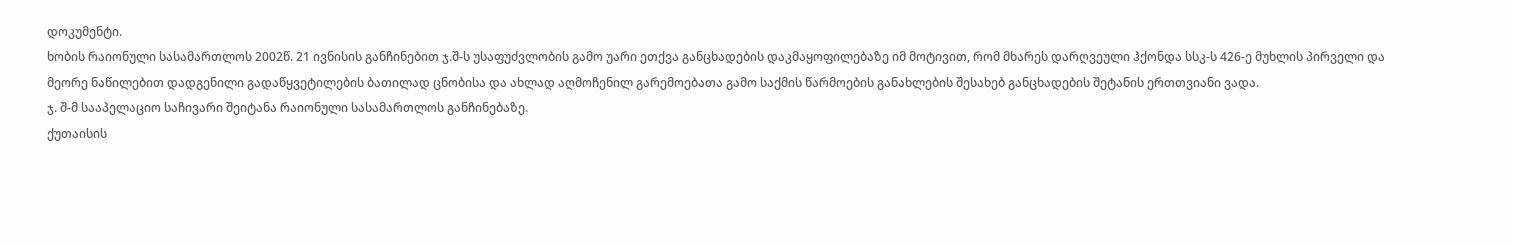დოკუმენტი.
ხობის რაიონული სასამართლოს 2002წ. 21 ივნისის განჩინებით ჯ.შ-ს უსაფუძვლობის გამო უარი ეთქვა განცხადების დაკმაყოფილებაზე იმ მოტივით, რომ მხარეს დარღვეული ჰქონდა სსკ-ს 426-ე მუხლის პირველი და მეორე ნაწილებით დადგენილი გადაწყვეტილების ბათილად ცნობისა და ახლად აღმოჩენილ გარემოებათა გამო საქმის წარმოების განახლების შესახებ განცხადების შეტანის ერთთვიანი ვადა.
ჯ. შ-მ სააპელაციო საჩივარი შეიტანა რაიონული სასამართლოს განჩინებაზე.
ქუთაისის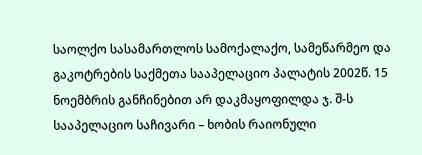საოლქო სასამართლოს სამოქალაქო, სამეწარმეო და გაკოტრების საქმეთა სააპელაციო პალატის 2002წ. 15 ნოემბრის განჩინებით არ დაკმაყოფილდა ჯ. შ-ს სააპელაციო საჩივარი – ხობის რაიონული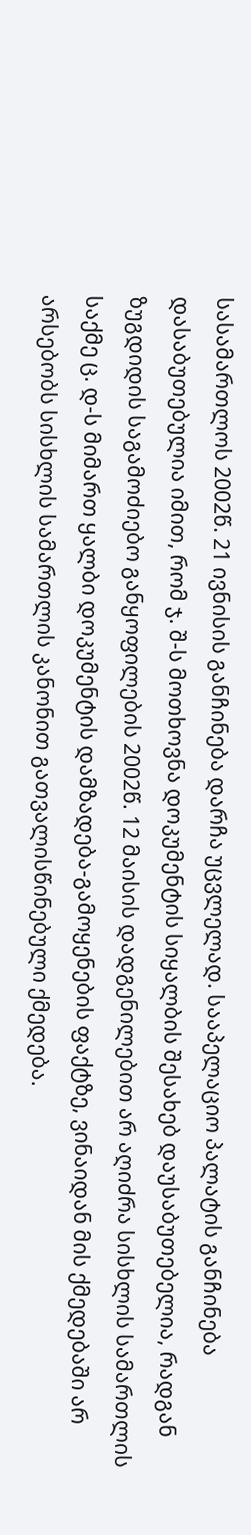სასამართლოს 2002წ. 21 ივნისის განჩინება დარჩა უცვლელად. სააპელაციო პალატის განჩინება დასაბუთებულია იმით, რომ ჯ. შ-ს მოთხოვნა დოკუმენტის სიყალბის შესახებ დაუსაბუთებელია, რადგან ზუგდიდის საგამოძიებო განყოფილების 2002წ. 12 მაისის დადგენილებით არ აღიძრა სისხლის სამართლის საქმე ც. დ-ს მიმართ ყალბი დოკუმენტის დამზადება-გამოყენების ფაქტზე, ვინაიდან მის ქმედებაში არ არსებობს სისხლის სამართლის კანონით გათვალისწინებული ქმედება.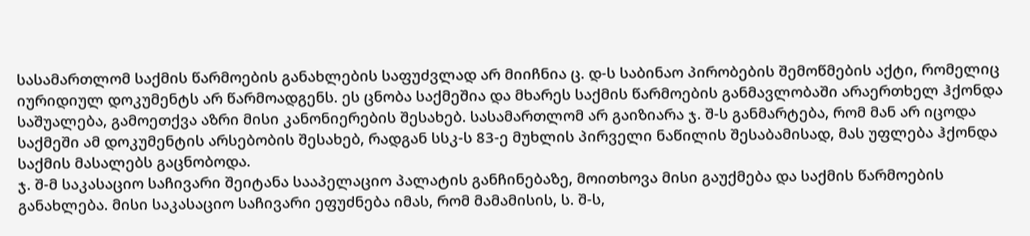სასამართლომ საქმის წარმოების განახლების საფუძვლად არ მიიჩნია ც. დ-ს საბინაო პირობების შემოწმების აქტი, რომელიც იურიდიულ დოკუმენტს არ წარმოადგენს. ეს ცნობა საქმეშია და მხარეს საქმის წარმოების განმავლობაში არაერთხელ ჰქონდა საშუალება, გამოეთქვა აზრი მისი კანონიერების შესახებ. სასამართლომ არ გაიზიარა ჯ. შ-ს განმარტება, რომ მან არ იცოდა საქმეში ამ დოკუმენტის არსებობის შესახებ, რადგან სსკ-ს 83-ე მუხლის პირველი ნაწილის შესაბამისად, მას უფლება ჰქონდა საქმის მასალებს გაცნობოდა.
ჯ. შ-მ საკასაციო საჩივარი შეიტანა სააპელაციო პალატის განჩინებაზე, მოითხოვა მისი გაუქმება და საქმის წარმოების განახლება. მისი საკასაციო საჩივარი ეფუძნება იმას, რომ მამამისის, ს. შ-ს,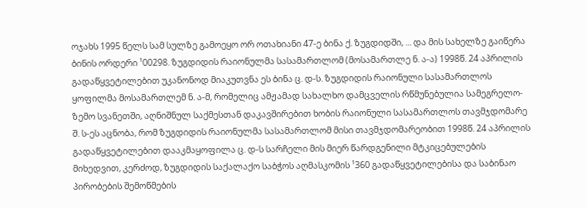ოჯახს 1995 წელს სამ სულზე გამოეყო ორ ოთახიანი 47-ე ბინა ქ. ზუგდიდში, ... და მის სახელზე გაიწერა ბინის ორდერი ¹00298. ზუგდიდის რაიონულმა სასამართლომ (მოსამართლე ნ. ა-ა) 1998წ. 24 აპრილის გადაწყვეტილებით უკანონოდ მიაკუთვნა ეს ბინა ც. დ-ს. ზუგდიდის რაიონული სასამართლოს ყოფილმა მოსამართლემ ნ. ა-მ, რომელიც ამჟამად სახალხო დამცველის რწმუნებულია სამეგრელო-ზემო სვანეთში, აღნიშნულ საქმესთან დაკავშირებით ხობის რაიონული სასამართლოს თავმჯდომარე შ. ს-ეს აცნობა, რომ ზუგდიდის რაიონულმა სასამართლომ მისი თავმჯდომარეობით 1998წ. 24 აპრილის გადაწყვეტილებით დააკმაყოფილა ც. დ-ს სარჩელი მის მიერ წარდგენილი მტკიცებულების მიხედვით, კერძოდ, ზუგდიდის საქალაქო საბჭოს აღმასკომის ¹360 გადაწყვეტილებისა და საბინაო პირობების შემოწმების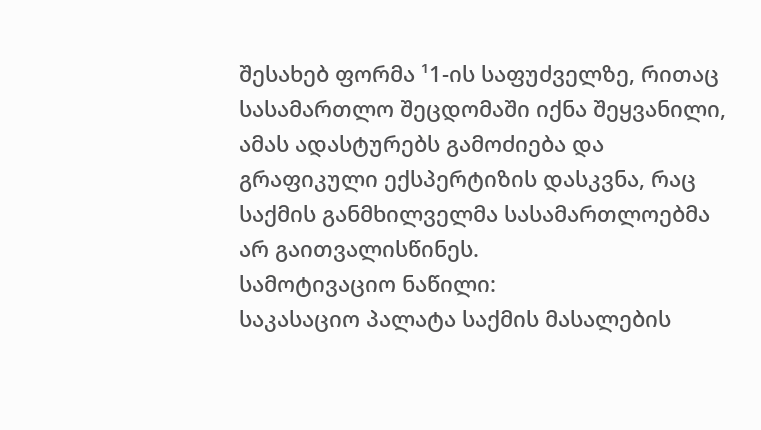შესახებ ფორმა ¹1-ის საფუძველზე, რითაც სასამართლო შეცდომაში იქნა შეყვანილი, ამას ადასტურებს გამოძიება და გრაფიკული ექსპერტიზის დასკვნა, რაც საქმის განმხილველმა სასამართლოებმა არ გაითვალისწინეს.
სამოტივაციო ნაწილი:
საკასაციო პალატა საქმის მასალების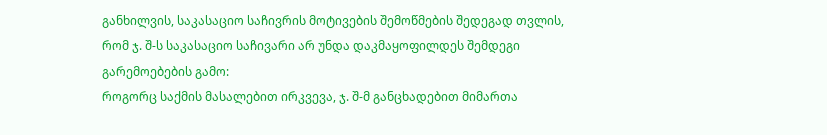განხილვის, საკასაციო საჩივრის მოტივების შემოწმების შედეგად თვლის, რომ ჯ. შ-ს საკასაციო საჩივარი არ უნდა დაკმაყოფილდეს შემდეგი გარემოებების გამო:
როგორც საქმის მასალებით ირკვევა, ჯ. შ-მ განცხადებით მიმართა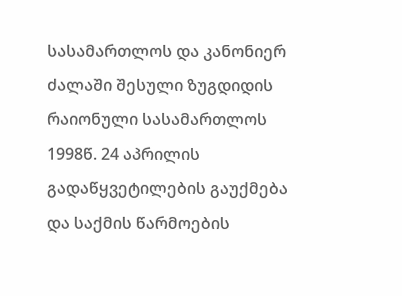სასამართლოს და კანონიერ ძალაში შესული ზუგდიდის რაიონული სასამართლოს 1998წ. 24 აპრილის გადაწყვეტილების გაუქმება და საქმის წარმოების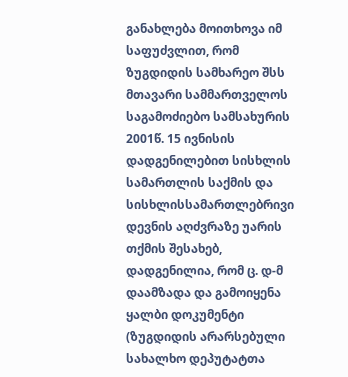განახლება მოითხოვა იმ საფუძვლით, რომ ზუგდიდის სამხარეო შსს მთავარი სამმართველოს საგამოძიებო სამსახურის 2001წ. 15 ივნისის დადგენილებით სისხლის სამართლის საქმის და სისხლისსამართლებრივი დევნის აღძვრაზე უარის თქმის შესახებ, დადგენილია, რომ ც. დ-მ დაამზადა და გამოიყენა ყალბი დოკუმენტი (ზუგდიდის არარსებული სახალხო დეპუტატთა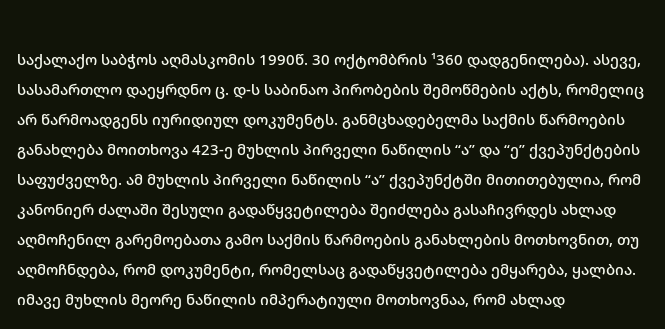საქალაქო საბჭოს აღმასკომის 1990წ. 30 ოქტომბრის ¹360 დადგენილება). ასევე, სასამართლო დაეყრდნო ც. დ-ს საბინაო პირობების შემოწმების აქტს, რომელიც არ წარმოადგენს იურიდიულ დოკუმენტს. განმცხადებელმა საქმის წარმოების განახლება მოითხოვა 423-ე მუხლის პირველი ნაწილის “ა” და “ე” ქვეპუნქტების საფუძველზე. ამ მუხლის პირველი ნაწილის “ა” ქვეპუნქტში მითითებულია, რომ კანონიერ ძალაში შესული გადაწყვეტილება შეიძლება გასაჩივრდეს ახლად აღმოჩენილ გარემოებათა გამო საქმის წარმოების განახლების მოთხოვნით, თუ აღმოჩნდება, რომ დოკუმენტი, რომელსაც გადაწყვეტილება ემყარება, ყალბია. იმავე მუხლის მეორე ნაწილის იმპერატიული მოთხოვნაა, რომ ახლად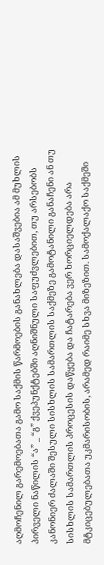აღმოჩენილ გარემოებათა გამო საქმის წარმოების განახლება დასაშვებია ამ მუხლის პირველი ნაწილის “ა” _ “გ” ქვეპუნქტებში აღნიშნული საფუძვლებით, თუ არსებობს კანონიერ ძალაში შესული სისხლის სამართლის საქმეზე გამოტანილი განაჩენი ან თუ სისხლის სამართლის პროცესის დაწყება და ჩატარება ვერ ხორციელდება არა მტკიცებულებათა უკმარისობის, არამედ რაიმე სხვა მიზეზით. სამოქალაქო საქმეში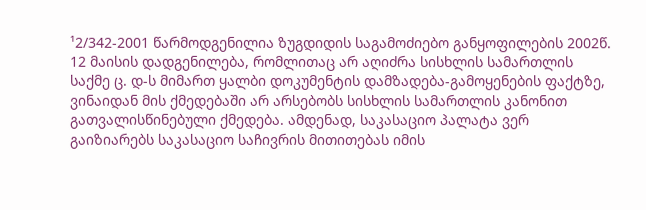¹2/342-2001 წარმოდგენილია ზუგდიდის საგამოძიებო განყოფილების 2002წ. 12 მაისის დადგენილება, რომლითაც არ აღიძრა სისხლის სამართლის საქმე ც. დ-ს მიმართ ყალბი დოკუმენტის დამზადება-გამოყენების ფაქტზე, ვინაიდან მის ქმედებაში არ არსებობს სისხლის სამართლის კანონით გათვალისწინებული ქმედება. ამდენად, საკასაციო პალატა ვერ გაიზიარებს საკასაციო საჩივრის მითითებას იმის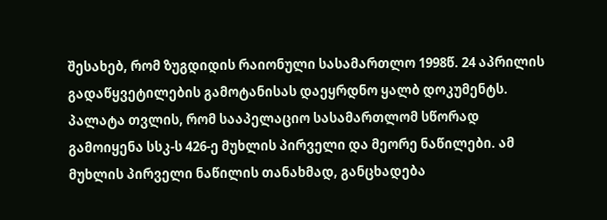შესახებ, რომ ზუგდიდის რაიონული სასამართლო 1998წ. 24 აპრილის გადაწყვეტილების გამოტანისას დაეყრდნო ყალბ დოკუმენტს.
პალატა თვლის, რომ სააპელაციო სასამართლომ სწორად გამოიყენა სსკ-ს 426-ე მუხლის პირველი და მეორე ნაწილები. ამ მუხლის პირველი ნაწილის თანახმად, განცხადება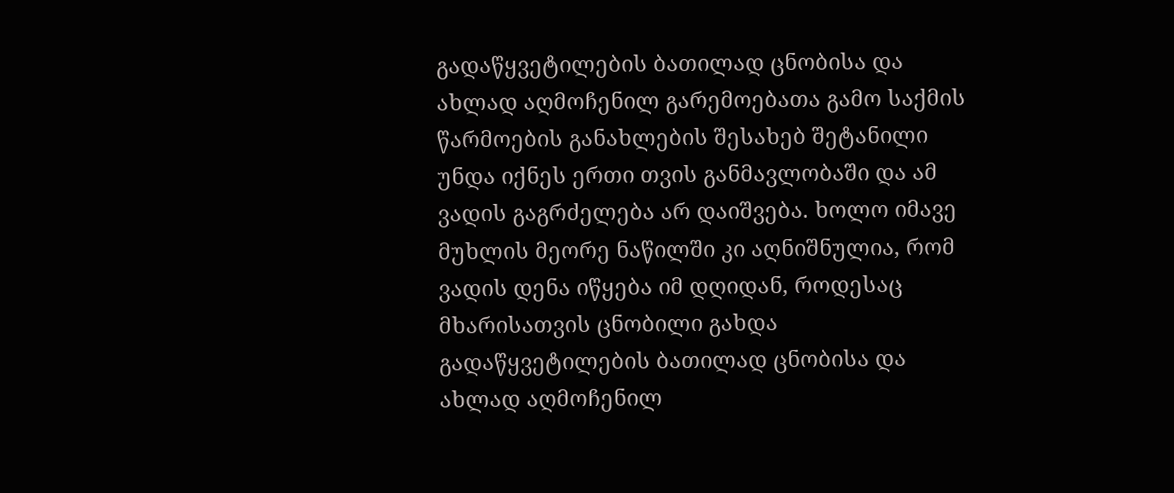გადაწყვეტილების ბათილად ცნობისა და ახლად აღმოჩენილ გარემოებათა გამო საქმის წარმოების განახლების შესახებ შეტანილი უნდა იქნეს ერთი თვის განმავლობაში და ამ ვადის გაგრძელება არ დაიშვება. ხოლო იმავე მუხლის მეორე ნაწილში კი აღნიშნულია, რომ ვადის დენა იწყება იმ დღიდან, როდესაც მხარისათვის ცნობილი გახდა გადაწყვეტილების ბათილად ცნობისა და ახლად აღმოჩენილ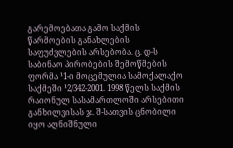გარემოებათა გამო საქმის წარმოების განახლების საფუძვლების არსებობა. ც. დ-ს საბინაო პირობების შემოწმების ფორმა ¹1-ი მოცემულია სამოქალაქო საქმეში ¹2/342-2001. 1998 წელს საქმის რაიონულ სასამართლოში არსებითი განხილვისას ჯ. შ-სათვის ცნობილი იყო აღნიშნული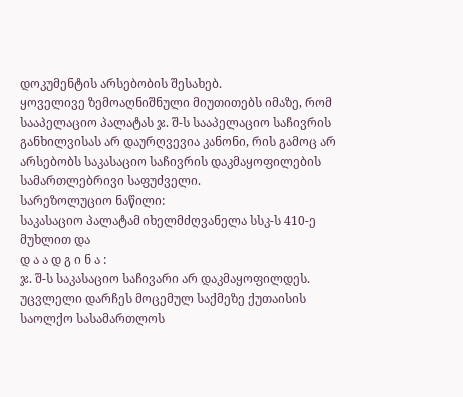დოკუმენტის არსებობის შესახებ.
ყოველივე ზემოაღნიშნული მიუთითებს იმაზე, რომ სააპელაციო პალატას ჯ. შ-ს სააპელაციო საჩივრის განხილვისას არ დაურღვევია კანონი, რის გამოც არ არსებობს საკასაციო საჩივრის დაკმაყოფილების სამართლებრივი საფუძველი.
სარეზოლუციო ნაწილი:
საკასაციო პალატამ იხელმძღვანელა სსკ-ს 410-ე მუხლით და
დ ა ა დ გ ი ნ ა :
ჯ. შ-ს საკასაციო საჩივარი არ დაკმაყოფილდეს.
უცვლელი დარჩეს მოცემულ საქმეზე ქუთაისის საოლქო სასამართლოს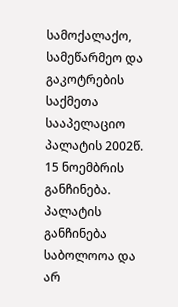სამოქალაქო, სამეწარმეო და გაკოტრების საქმეთა სააპელაციო პალატის 2002წ. 15 ნოემბრის განჩინება.
პალატის განჩინება საბოლოოა და არ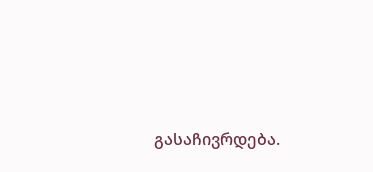გასაჩივრდება.